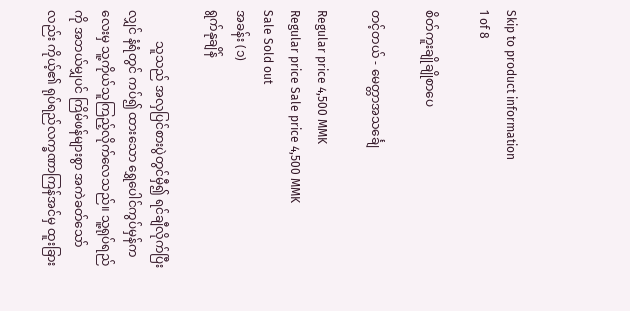Skip to product information
1 of 8

စိတ်ကူးချိုချိုစာပေ

တင့်တယ် - မေတ္တာအသင်္ချေ

Regular price 4,500 MMK
Regular price Sale price 4,500 MMK
Sale Sold out
အခန်း (၁)
ရွက်နုချိန်

          သူသည် အလှပြင်စားပွဲတွင်မှီ၍ ရင်ချီလိုက်ပြီးလျှင် နံရံတွင် ကပ်၍ ထားသော ရွှေပေါင်ကွပ်မှန်ကလေးမှ သူ့ကိုယ်သူကြည့်လိုက်လေသည်။ သူ့ရုပ်ရည်ကို အဘယ်မျှပင် ကြိမ်ဖန်များစွာ အကဲခတ်သော်လည်း ကိုယ့်၏ ရုပ်ရည်လက္ခဏာကြန်အင်မှ ထူးခြား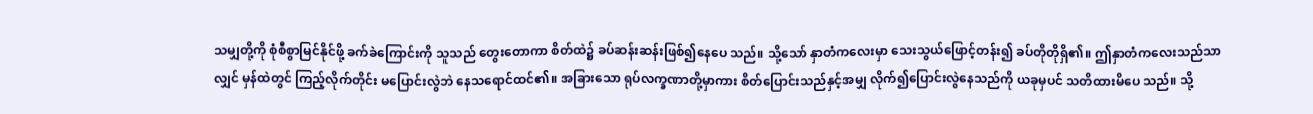သမျှတို့ကို စုံစီစွာမြင်နိုင်ဖို့ ခက်ခဲကြောင်းကို သူသည် တွေးတောကာ စိတ်ထဲ၌ ခပ်ဆန်းဆန်းဖြစ်၍နေပေ သည်။ သို့သော် နှာတံကလေးမှာ သေးသွယ်ဖြောင့်တန်း၍ ခပ်တိုတိုရှိ၏။ ဤနှာတံကလေးသည်သာလျှင် မှန်ထဲတွင် ကြည့်လိုက်တိုင်း မပြောင်းလွဲဘဲ နေသရောင်ထင်၏။ အခြားသော ရုပ်လက္ခဏာတို့မှာကား စိတ်ပြောင်းသည်နှင့်အမျှ လိုက်၍ပြောင်းလွဲနေသည်ကို ယခုမှပင် သတိထားမိပေ သည်။ သို့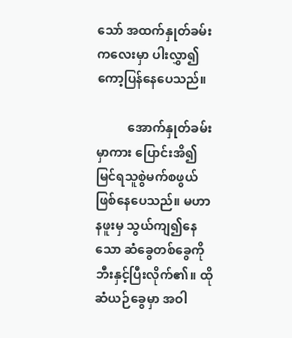သော် အထက်နှုတ်ခမ်းကလေးမှာ ပါးလွှာ၍ ကော့ပြန်နေပေသည်။

          အောက်နှုတ်ခမ်းမှာကား ပြောင်းအိ၍ မြင်ရသူစွဲမက်စဖွယ် ဖြစ်နေပေသည်။ မဟာနဖူးမှ သွယ်ကျ၍နေသော ဆံခွေတစ်ခွေကို ဘီးနှင့်ပြီးလိုက်၏။ ထို ဆံယဉ်ခွေမှာ အဝါ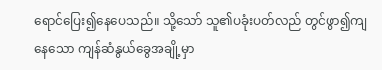ရောင်ပြေး၍နေပေသည်။ သို့သော် သူ၏ပခုံးပတ်လည် တွင်ဖွာ၍ကျနေသော ကျန်ဆံနွယ်ခွေအချို့မှာ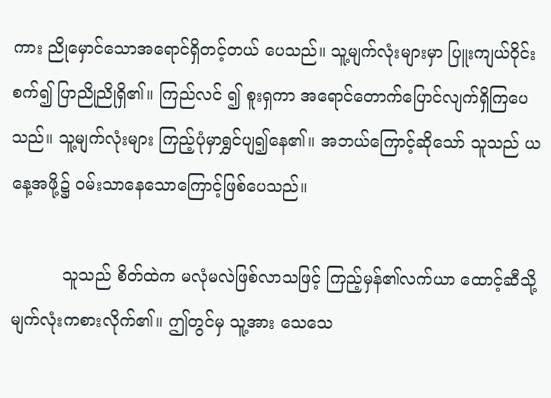ကား ညိုမှောင်သောအရောင်ရှိတင့်တယ် ပေသည်။ သူ့မျက်လုံးများမှာ ပြူးကျယ်ဝိုင်းစက်၍ ပြာညိုညိုရှိ၏။ ကြည်လင် ၍ စူးရှကာ အရောင်တောက်ပြောင်လျက်ရှိကြပေသည်။ သူ့မျက်လုံးများ ကြည့်ပုံမှာရွှင်ပျ၍နေ၏။ အဘယ်ကြောင့်ဆိုသော် သူသည် ယနေ့အဖို့၌ ဝမ်းသာနေသောကြောင့်ဖြစ်ပေသည်။

          သူသည် စိတ်ထဲက မလုံမလဲဖြစ်လာသဖြင့် ကြည့်မှန်၏လက်ယာ ထောင့်ဆီသို့ မျက်လုံးကစားလိုက်၏။ ဤတွင်မှ သူ့အား သေသေ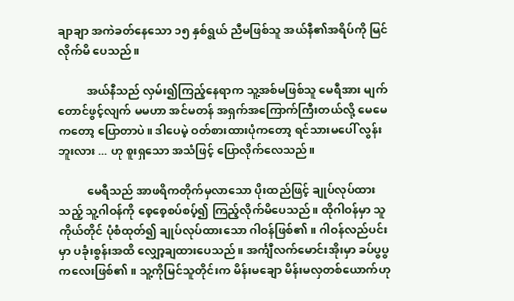ချာချာ အကဲခတ်နေသော ၁၅ နှစ်ရွယ် ညီမဖြစ်သူ အယ်နီ၏အရိပ်ကို မြင်လိုက်မိ ပေသည်။

          အယ်နီသည် လှမ်း၍ကြည့်နေရာက သူ့အစ်မဖြစ်သူ မေရီအား မျက်တောင်ဖွင့်လျက် မမဟာ အင်မတန် အရှက်အကြောက်ကြီးတယ်လို့ မေမေကတော့ ပြောတာပဲ။ ဒါပေမဲ့ ဝတ်စားထားပုံကတော့ ရင်သားမပေါ် လွန်းဘူးလား ... ဟု စူးရှသော အသံဖြင့် ပြောလိုက်လေသည်။

          မေရီသည် အာဖရိကတိုက်မှလာသော ပိုးထည်ဖြင့် ချုပ်လုပ်ထား သည့် သူ့ဂါဝန်ကို စေ့စေ့စပ်စပ့်၍ ကြည့်လိုက်မိပေသည်။ ထိုဂါဝန်မှာ သူကိုယ်တိုင် ပုံစံထုတ်၍ ချုပ်လုပ်ထားသော ဂါဝန်ဖြစ်၏။ ဂါဝန်လည်ပင်း မှာ ပခုံးစွန်းအထိ လျှော့ချထားပေသည်။ အင်္ကျီလက်မောင်းအိုးမှာ ခပ်ပွပွ ကလေးဖြစ်၏။ သူ့ကိုမြင်သူတိုင်းက မိန်းမချော မိန်းမလှတစ်ယောက်ဟု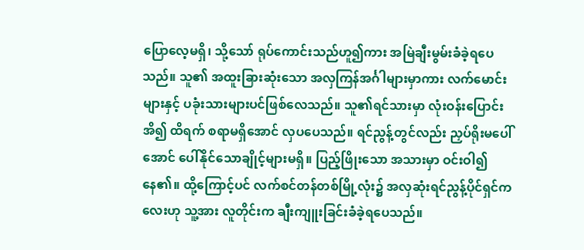ပြောလေ့မရှိ၊ သို့သော် ရုပ်ကောင်းသည်ဟူ၍ကား အမြဲချီးမွမ်းခံခဲ့ရပေသည်။ သူ၏ အထူးခြားဆုံးသော အလှကြန်အင်္ဂါများမှာကား လက်မောင်းများနှင့် ပခုံးသားများပင်ဖြစ်လေသည်။ သူ၏ရင်သားမှာ လုံးဝန်းပြောင်းအိ၍ ထိရက် စရာမရှိအောင် လှပပေသည်။ ရင်ညွန့်တွင်လည်း ညှပ်ရိုးမပေါ်အောင် ပေါ်နိုင်သောချိုင့်များမရှိ။ ပြည့်ဖြိုးသော အသားမှာ ဝင်းဝါ၍နေ၏။ ထို့ကြောင့်ပင် လက်စင်တန်တစ်မြို့လုံး၌ အလှဆုံးရင်ညွန့်ပိုင်ရှင်ကလေးဟု သူ့အား လူတိုင်းက ချီးကျူးခြင်းခံခဲ့ရပေသည်။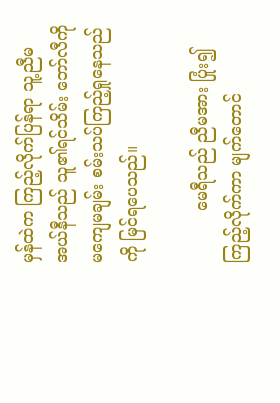မှန်ထဲက ကြည့်လိုက်ပြန်ရာ သူ့ညီမ အယ်နီသည် သူ၏ရင်သိမ်း ဘော်လီကို မကျေမချမ်း စမ်းသပ်ကြည့်ရှုနေသည်ကို မြင်ရပေသည်။

          မေရီသည် ညီမအား ပြုံး၍ကြည့်လိုက်ကာ မျက်တောင်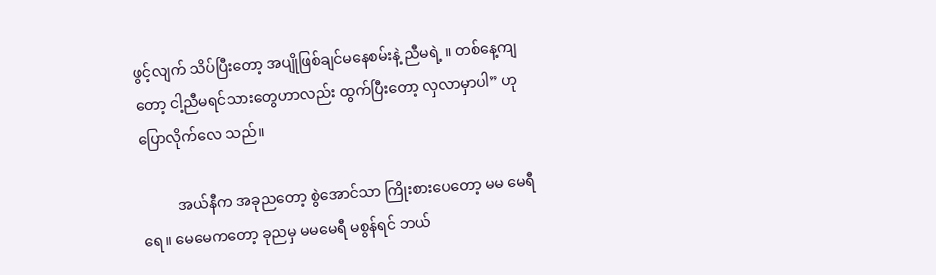ဖွင့်လျက် သိပ်ပြီးတော့ အပျိုဖြစ်ချင်မနေစမ်းနဲ့ ညီမရဲ့ ။ တစ်နေ့ကျတော့ ငါ့ညီမရင်သားတွေဟာလည်း ထွက်ပြီးတော့ လှလာမှာပါ” ဟု ပြောလိုက်လေ သည်။

          အယ်နီက အခုညတော့ စွဲအောင်သာ ကြိုးစားပေတော့ မမ မေရီရေ။ မေမေကတော့ ခုညမှ မမမေရီ မစွန်ရင် ဘယ်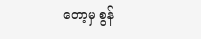တော့မှ စွန်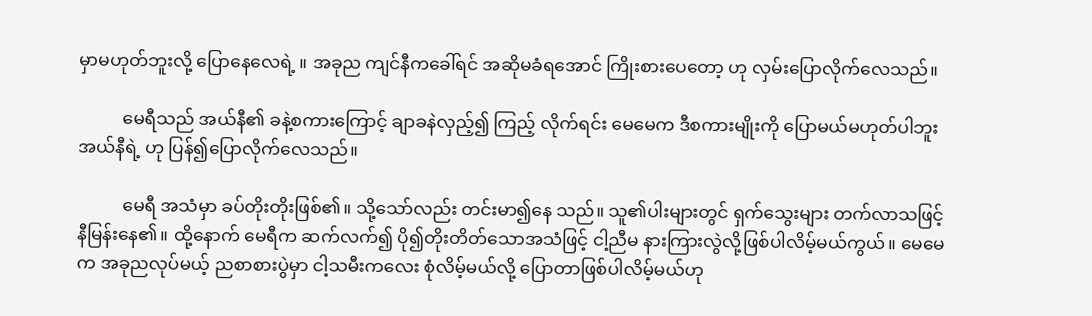မှာမဟုတ်ဘူးလို့ ပြောနေလေရဲ့ ။ အခုည ကျင်နီကခေါ်ရင် အဆိုမခံရအောင် ကြိုးစားပေတော့ ဟု လှမ်းပြောလိုက်လေသည်။

          မေရီသည် အယ်နီ၏ ခနဲ့စကားကြောင့် ချာခနဲလှည့်၍ ကြည့် လိုက်ရင်း မေမေက ဒီစကားမျိုးကို ပြောမယ်မဟုတ်ပါဘူး အယ်နီရဲ့ ဟု ပြန်၍ပြောလိုက်လေသည်။

          မေရီ အသံမှာ ခပ်တိုးတိုးဖြစ်၏။ သို့သော်လည်း တင်းမာ၍နေ သည်။ သူ၏ပါးများတွင် ရှက်သွေးများ တက်လာသဖြင့် နီမြန်းနေ၏။ ထို့နောက် မေရီက ဆက်လက်၍ ပို၍တိုးတိတ်သောအသံဖြင့် ငါ့ညီမ နားကြားလွဲလို့ဖြစ်ပါလိမ့်မယ်ကွယ်။ မေမေက အခုညလုပ်မယ့် ညစာစားပွဲမှာ ငါ့သမီးကလေး စုံလိမ့်မယ်လို့ ပြောတာဖြစ်ပါလိမ့်မယ်ဟု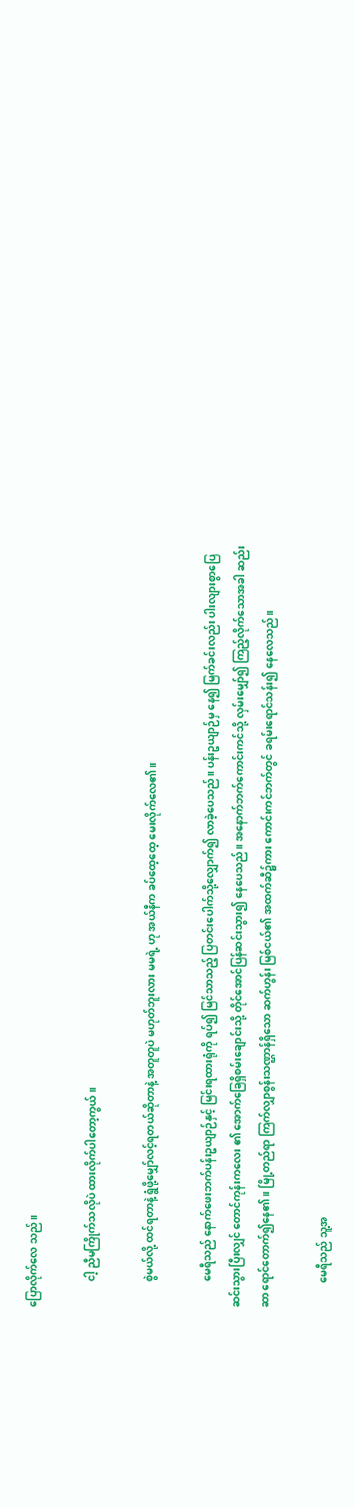ပြောလိုက်လေ သည်။

          ငါ့ ညီမကြိုက်သလိုပဲ ထားလိုက်ပါတော့ကွယ်။

          စွဲမယ်လို့ ထင်ရတာနဲ့ ရွံဖို့မျှော်လင့်ရတယ်ဆိုတာနဲ့ အတူတူပဲ မဟုတ်ဘူးလား မမရဲ့ ဟု အယ်နီက ခပ်ထေ့ထေ့ မေးလိုက်လေ၏။

          မေရီသည် နောက်ဖေးဘက်ပန်းဥယျာဉ်နှင့် မြင်းရထားရုံကို ရပ်၍ မြင်သာသည့် ပြတင်းပေါက်သို့လျှောက်၍ လာခဲ့ပေသည်။ ပန်းဥယျာဉ်မှ နေ၍ မြက်ခင်းလည်း ပါးလျားစွာပြေဆင်းသွားပြီးလျှင် တောင်ကုန်းကလေး ၏ အောက်ခြေရှိစမ်းချောင်းသို့ တိုင်အောင်ပြန်ဆင်းသွား၍ နေပေသည်။ အနောက်ဘက်ကောင်းကင်သို့ လှမ်းမျှော်၍ ကြည့်လိုက်သောအခါ ဆည်းဆာ ရောင်တောက်၍နေ၏။ မြို့တည်ရာ ကြက်လျှာစွန်းသဏ္ဌာန်ရှိသော ဆက်ဟွန်း မြစ်ငယ်၏ အထက်ဆီ၌ကား ကောင်းကင်ဘက်တွင် ခရမ်းရောင်သန်း၍ နေလေသည်။

          မေရီသည် သူ့အ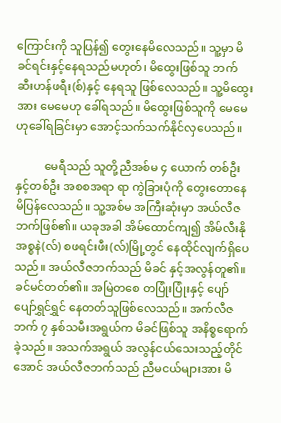ကြောင်းကို သူပြန်၍ တွေးနေမိလေသည်။ သူ့မှာ မိခင်ရင်းနှင့်နေရသည်မဟုတ်၊ မိထွေးဖြစ်သူ ဘက်ဆီးဟန်ဖရီး(စ်)နှင့် နေရသူ ဖြစ်လေသည်။ သူ့မိထွေးအား မေမေဟု ခေါ်ရသည်။ မိထွေးဖြစ်သူကို မေမေဟုခေါ်ရခြင်းမှာ အောင့်သက်သက်နိုင်လှပေသည်။

          မေရီသည် သူတို့ညီအစ်မ ၄ ယောက် တစ်ဦးနှင့်တစ်ဦး အစစအရာ ရာ ကွဲခြားပုံကို တွေးတောနေမိပြန်လေသည်။ သူ့အစ်မ အကြီးဆုံးမှာ အယ်လီဇဘက်ဖြစ်၏။ ယခုအခါ အိမ်ထောင်ကျ၍ အိမ်လီးနိုအစ္စနဲ(လ်) စဖရင်းဖီး(လ်)မြို့တွင် နေထိုင်လျက်ရှိပေသည်။ အယ်လီဇဘက်သည် မိခင် နှင့်အလွန်တူ၏။ ခင်မင်တတ်၏။ အမြဲတစေ တပြုံးပြုံးနှင့် ပျော်ပျော်ရွှင်ရွှင် နေတတ်သူဖြစ်လေသည်။ အက်လီဇဘက် ၇ နှစ်သမီးအရွယ်က မိခင်ဖြစ်သူ အနိစ္စရောက်ခဲ့သည်။ အသက်အရွယ် အလွန်ငယ်သေးသည့်တိုင် အောင် အယ်လီဇဘက်သည် ညီမငယ်များအား မိ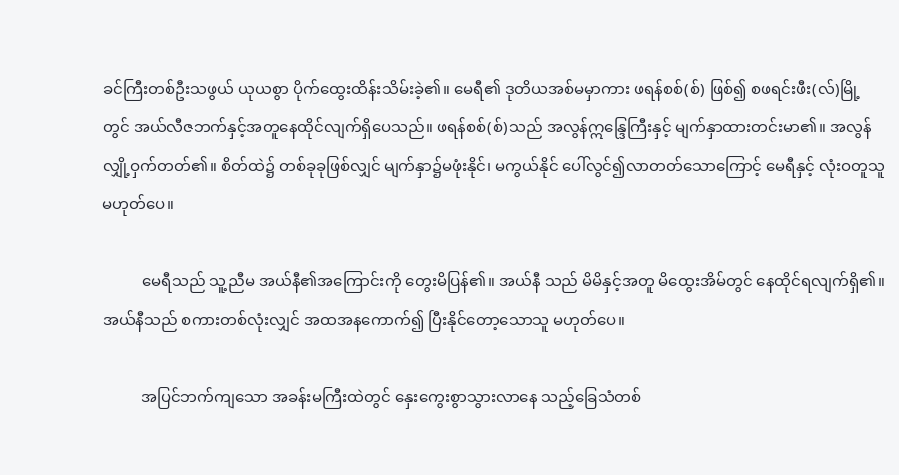ခင်ကြီးတစ်ဦးသဖွယ် ယုယစွာ ပိုက်ထွေးထိန်းသိမ်းခဲ့၏။ မေရီ၏ ဒုတိယအစ်မမှာကား ဖရန်စစ်(စ်) ဖြစ်၍ စဖရင်းဖီး(လ်)မြို့တွင် အယ်လီဇဘက်နှင့်အတူနေထိုင်လျက်ရှိပေသည်။ ဖရန်စစ်(စ်)သည် အလွန်ဣန္ဒြေကြီးနှင့် မျက်နှာထားတင်းမာ၏။ အလွန် လျှို့ဝှက်တတ်၏။ စိတ်ထဲ၌ တစ်ခုခုဖြစ်လျှင် မျက်နှာ၌မဖုံးနိုင်၊ မကွယ်နိုင် ပေါ်လွင်၍လာတတ်သောကြောင့် မေရီနှင့် လုံးဝတူသူမဟုတ်ပေ။

          မေရီသည် သူ့ညီမ အယ်နီ၏အကြောင်းကို တွေးမိပြန်၏။ အယ်နီ သည် မိမိနှင့်အတူ မိထွေးအိမ်တွင် နေထိုင်ရလျက်ရှိ၏။ အယ်နီသည် စကားတစ်လုံးလျှင် အထအနကောက်၍ ပြီးနိုင်တော့သောသူ မဟုတ်ပေ။

          အပြင်ဘက်ကျသော အခန်းမကြီးထဲတွင် နှေးကွေးစွာသွားလာနေ သည့်ခြေသံတစ်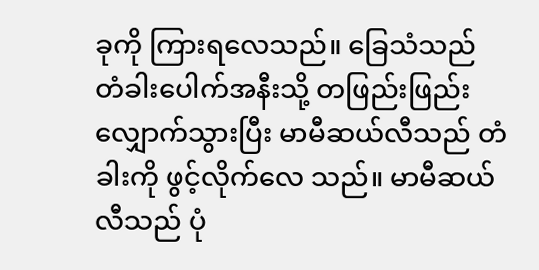ခုကို ကြားရလေသည်။ ခြေသံသည် တံခါးပေါက်အနီးသို့ တဖြည်းဖြည်းလျှောက်သွားပြီး မာမီဆယ်လီသည် တံခါးကို ဖွင့်လိုက်လေ သည်။ မာမီဆယ်လီသည် ပုံ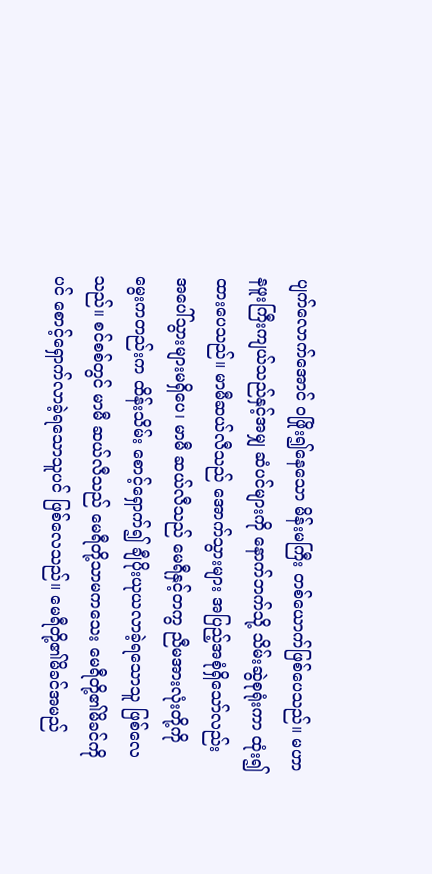ပျက်လောက်အောင် ဝဖြိုး၍နေသော မိန်းမကြီး တစ်ယောက်ဖြစ်ပေသည်။ မဟာနဖူးကြီးကျယ်သည်နှင့်အမျှ ဆံပင်များကို နောက်ဘက်သို့ သိမ်းဆွဲစုရုံးကာ ထုံး၍ထားပေသည်။ မာမီဆယ်လီသည် အောက်သွားများ အပြည့်အစုံရှိသော်လည်း အပေါ်သွားများမရှိပေ၊ မာမီ ဆယ်လီသည် မေရီနှင့်တကွ ညီမအားလုံးတို့ကို မွေးကတည်းက ထိန်းသိမ်း စောင့်ရှောက်၍ ချီပိုးယုယလာခဲ့ရသောသူ ဖြစ်လေသည်။ စင်စစ်တွင် မာမီ ဆယ်လီသည် မေရီတို့သာမကသေး မေရီတို့၏မိခင်ကိုပင် စောင့်ရှောက်လာခဲ့ရသောသူပင် ဖြစ်လေသည်။ မေရီတို့၏မိခင်အမည်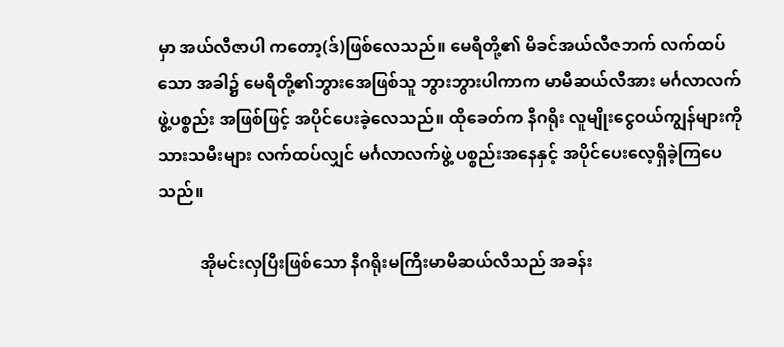မှာ အယ်လီဇာပါ ကတော့(ဒ်)ဖြစ်လေသည်။ မေရီတို့၏ မိခင်အယ်လီဇဘက် လက်ထပ်သော အခါ၌ မေရီတို့၏ဘွားအေဖြစ်သူ ဘွားဘွားပါကာက မာမီဆယ်လီအား မင်္ဂလာလက်ဖွဲ့ပစ္စည်း အဖြစ်ဖြင့် အပိုင်ပေးခဲ့လေသည်။ ထိုခေတ်က နီဂရိုး လူမျိုးငွေဝယ်ကျွန်များကို သားသမီးများ လက်ထပ်လျှင် မင်္ဂလာလက်ဖွဲ့ ပစ္စည်းအနေနှင့် အပိုင်ပေးလေ့ရှိခဲ့ကြပေသည်။

          အိုမင်းလှပြီးဖြစ်သော နီဂရိုးမကြီးမာမီဆယ်လီသည် အခန်း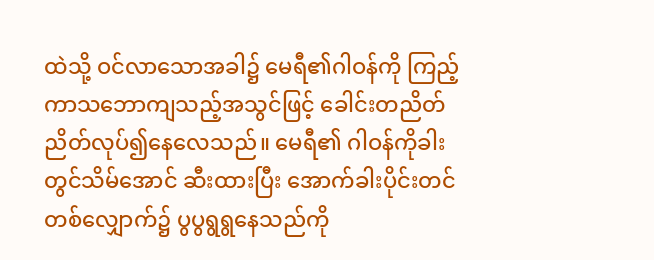ထဲသို့ ဝင်လာသောအခါ၌ မေရီ၏ဂါဝန်ကို ကြည့်ကာသဘောကျသည့်အသွင်ဖြင့် ခေါင်းတညိတ်ညိတ်လုပ်၍နေလေသည်။ မေရီ၏ ဂါဝန်ကိုခါးတွင်သိမ်အောင် ဆီးထားပြီး အောက်ခါးပိုင်းတင်တစ်လျှောက်၌ ပွပွရွရွနေသည်ကို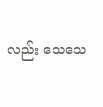လည်း သေသေ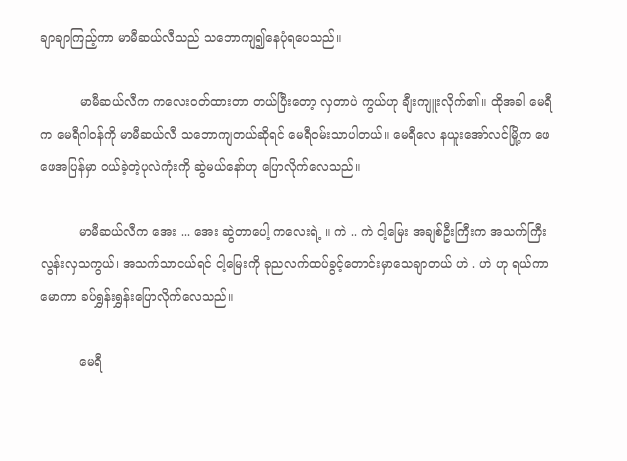ချာချာကြည့်ကာ မာမီဆယ်လီသည် သဘောကျ၍နေပုံရပေသည်။

          မာမီဆယ်လီက ကလေးဝတ်ထားတာ တယ်ပြီးတော့ လှတာပဲ ကွယ်ဟု ချီးကျူးလိုက်၏။ ထိုအခါ မေရီက မေရီဂါဝန်ကို မာမီဆယ်လီ သဘောကျတယ်ဆိုရင် မေရီဝမ်းသာပါတယ်။ မေရီလေ နယူးအော်လင်မြို့က ဖေဖေအပြန်မှာ ဝယ်ခဲ့တဲ့ပုလဲကုံးကို ဆွဲမယ်နော်ဟု ပြောလိုက်လေသည်။

          မာမီဆယ်လီက အေး ... အေး ဆွဲတာပေါ့ ကလေးရဲ့ ။ ကဲ .. ကဲ ငါ့မြေး အချစ်ဦးကြီးက အသက်ကြီးလွန်းလှသကွယ်၊ အသက်သာငယ်ရင် ငါ့မြေးကို ခုညလက်ထပ်ခွင့်တောင်းမှာသေချာတယ် ဟဲ . ဟဲ ဟု ရယ်ကာ မောကာ ခပ်ရွှန်းရွှန်းပြောလိုက်လေသည်။

          မေရီ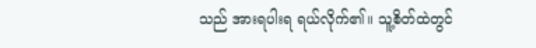သည် အားရပါးရ ရယ်လိုက်၏။ သူ့စိတ်ထဲတွင်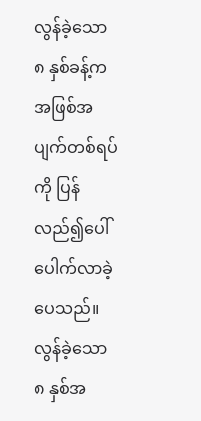လွန်ခဲ့သော ၈ နှစ်ခန့်က အဖြစ်အပျက်တစ်ရပ်ကို ပြန်လည်၍ပေါ်ပေါက်လာခဲ့ပေသည်။ လွန်ခဲ့သော ၈ နှစ်အ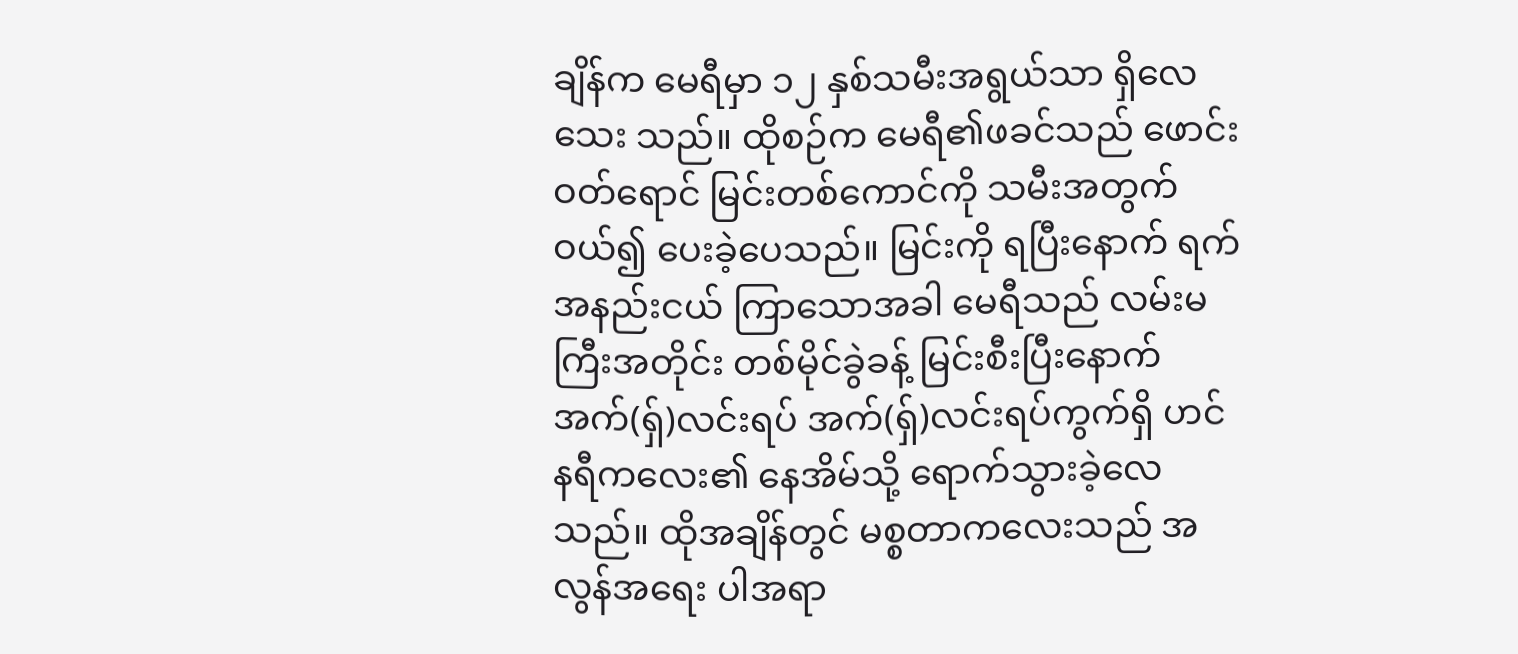ချိန်က မေရီမှာ ၁၂ နှစ်သမီးအရွယ်သာ ရှိလေသေး သည်။ ထိုစဉ်က မေရီ၏ဖခင်သည် ဖောင်းဝတ်ရောင် မြင်းတစ်ကောင်ကို သမီးအတွက်ဝယ်၍ ပေးခဲ့ပေသည်။ မြင်းကို ရပြီးနောက် ရက်အနည်းငယ် ကြာသောအခါ မေရီသည် လမ်းမကြီးအတိုင်း တစ်မိုင်ခွဲခန့် မြင်းစီးပြီးနောက် အက်(ရှ်)လင်းရပ် အက်(ရှ်)လင်းရပ်ကွက်ရှိ ဟင်နရီကလေး၏ နေအိမ်သို့ ရောက်သွားခဲ့လေသည်။ ထိုအချိန်တွင် မစ္စတာကလေးသည် အလွန်အရေး ပါအရာ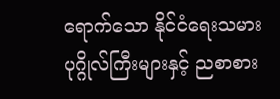ရောက်သော နိုင်ငံရေးသမားပုဂ္ဂိုလ်ကြီးများနှင့် ညစာစား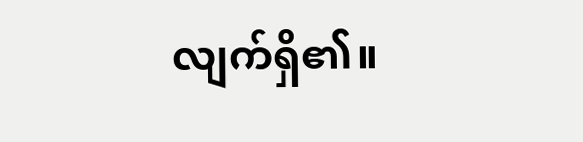လျက်ရှိ၏။